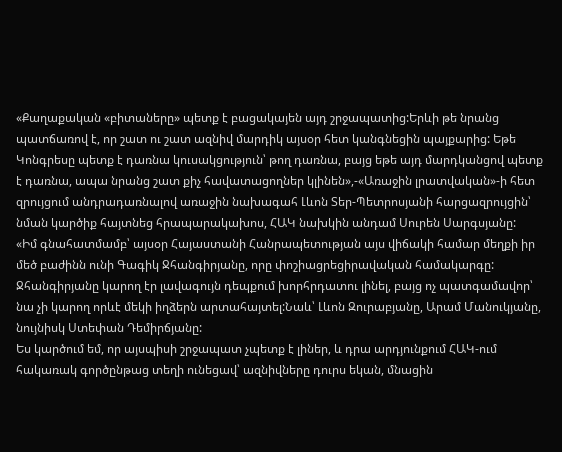«Քաղաքական «բիտաները» պետք է բացակայեն այդ շրջապատից:Երևի թե նրանց պատճառով է, որ շատ ու շատ ազնիվ մարդիկ այսօր հետ կանգնեցին պայքարից: Եթե Կոնգրեսը պետք է դառնա կուսակցություն՝ թող դառնա, բայց եթե այդ մարդկանցով պետք է դառնա, ապա նրանց շատ քիչ հավատացողներ կլինեն»,-«Առաջին լրատվական»-ի հետ զրույցում անդրադառնալով առաջին նախագահ Լևոն Տեր-Պետրոսյանի հարցազրույցին՝ նման կարծիք հայտնեց հրապարակախոս, ՀԱԿ նախկին անդամ Սուրեն Սարգսյանը:
«Իմ գնահատմամբ՝ այսօր Հայաստանի Հանրապետության այս վիճակի համար մեղքի իր մեծ բաժինն ունի Գագիկ Ջհանգիրյանը, որը փոշիացրեցիրավական համակարգը: Ջհանգիրյանը կարող էր լավագույն դեպքում խորհրդատու լինել, բայց ոչ պատգամավոր՝ նա չի կարող որևէ մեկի իղձերն արտահայտել:Նաև՝ Լևոն Զուրաբյանը, Արամ Մանուկյանը, նույնիսկ Ստեփան Դեմիրճյանը:
Ես կարծում եմ, որ այսպիսի շրջապատ չպետք է լիներ, և դրա արդյունքում ՀԱԿ-ում հակառակ գործընթաց տեղի ունեցավ՝ ազնիվները դուրս եկան, մնացին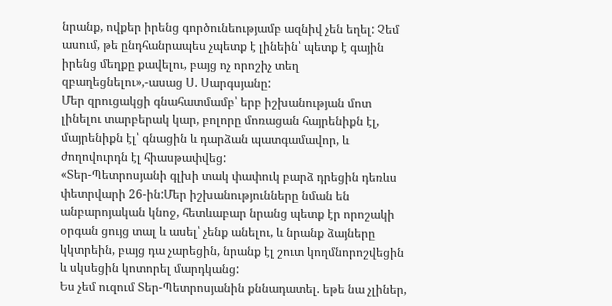նրանք, ովքեր իրենց գործունեությամբ ազնիվ չեն եղել: Չեմ ասում, թե ընդհանրապես չպետք է լինեին՝ պետք է գային իրենց մեղքը քավելու, բայց ոչ որոշիչ տեղ զբաղեցնելու»,-ասաց Ս. Սարգսյանը:
Մեր զրուցակցի գնահատմամբ՝ երբ իշխանության մոտ լինելու տարբերակ կար, բոլորը մոռացան հայրենիքն էլ, մայրենիքն էլ՝ գնացին և դարձան պատգամավոր, և ժողովուրդն էլ հիասթափվեց:
«Տեր-Պետրոսյանի գլխի տակ փափուկ բարձ դրեցին դեռևս փետրվարի 26-ին:Մեր իշխանությունները նման են անբարոյական կնոջ, հետևաբար նրանց պետք էր որոշակի օրգան ցույց տալ և ասել՝ չենք անելու, և նրանք ձայները կկտրեին, բայց դա չարեցին, նրանք էլ շուտ կողմնորոշվեցին և սկսեցին կոտորել մարդկանց:
Ես չեմ ուզում Տեր-Պետրոսյանին քննադատել. եթե նա չլիներ,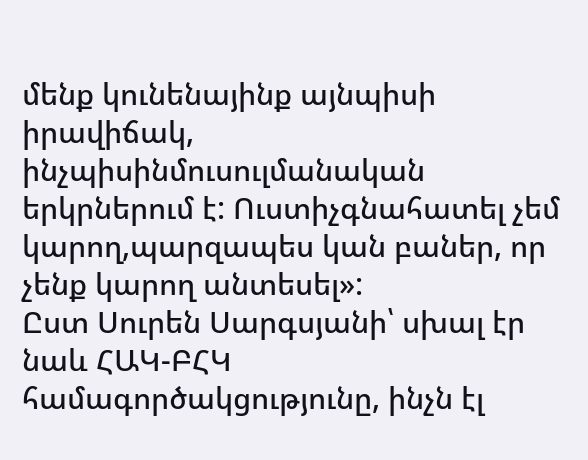մենք կունենայինք այնպիսի իրավիճակ, ինչպիսինմուսուլմանական երկրներում է: Ուստիչգնահատել չեմ կարող,պարզապես կան բաներ, որ չենք կարող անտեսել»:
Ըստ Սուրեն Սարգսյանի՝ սխալ էր նաև ՀԱԿ-ԲՀԿ համագործակցությունը, ինչն էլ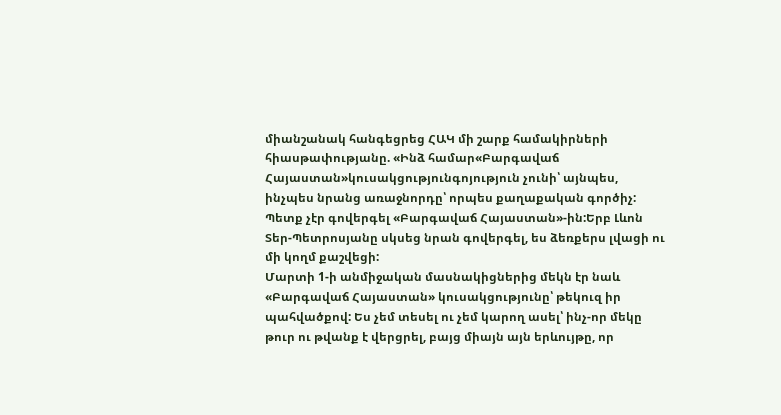միանշանակ հանգեցրեց ՀԱԿ մի շարք համակիրների հիասթափությանը. «Ինձ համար«Բարգավաճ Հայաստան»կուսակցությունգոյություն չունի՝ այնպես, ինչպես նրանց առաջնորդը՝ որպես քաղաքական գործիչ: Պետք չէր գովերգել «Բարգավաճ Հայաստան»-ին:Երբ Լևոն Տեր-Պետրոսյանը սկսեց նրան գովերգել, ես ձեռքերս լվացի ու մի կողմ քաշվեցի:
Մարտի 1-ի անմիջական մասնակիցներից մեկն էր նաև «Բարգավաճ Հայաստան» կուսակցությունը՝ թեկուզ իր պահվածքով: Ես չեմ տեսել ու չեմ կարող ասել՝ ինչ-որ մեկը թուր ու թվանք է վերցրել, բայց միայն այն երևույթը, որ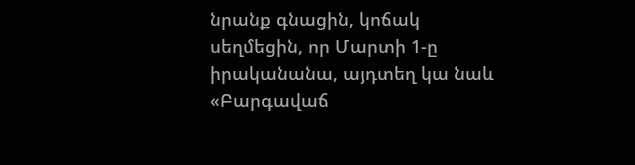նրանք գնացին, կոճակ սեղմեցին, որ Մարտի 1-ը իրականանա, այդտեղ կա նաև «Բարգավաճ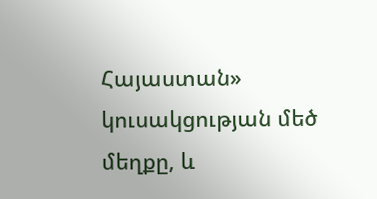Հայաստան» կուսակցության մեծ մեղքը, և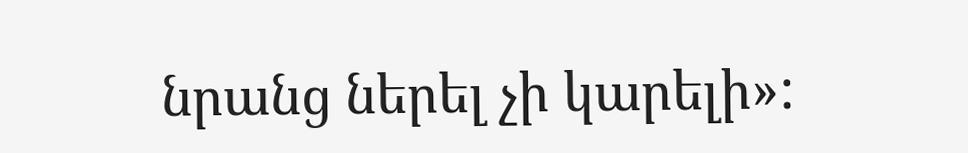նրանց ներել չի կարելի»: